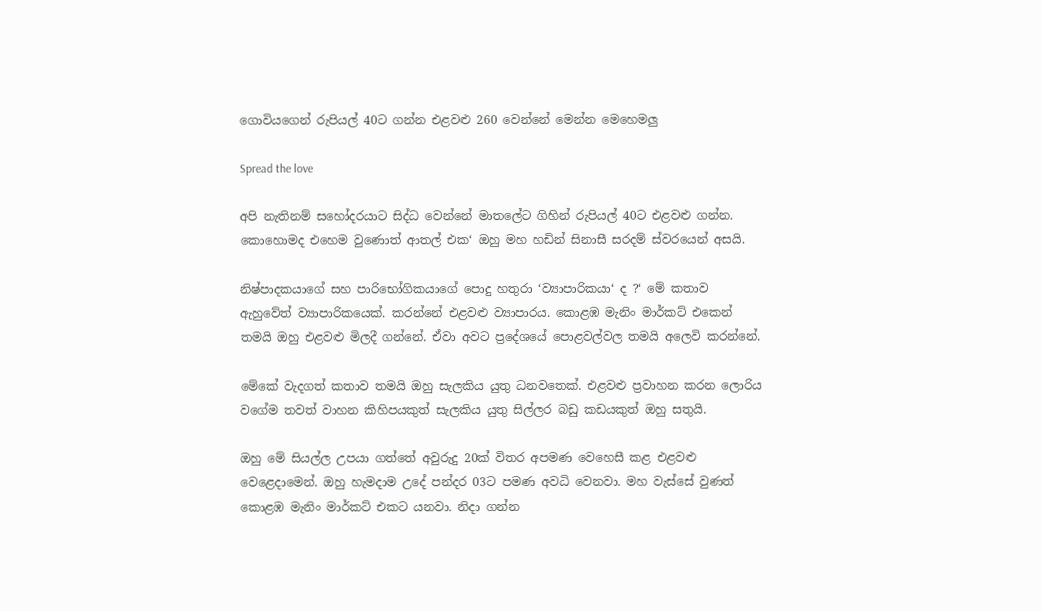ගොවියගෙන් රුපියල් 40ට ගන්න එළවළු 260 වෙන්නේ මෙන්න මෙහෙමලු

Spread the love

අපි නැතිනම් සහෝදරයාට සිද්ධ වෙන්නේ මාතලේට ගිහින් රුපියල් 40ට එළවළු ගන්න. කොහොමද එහෙම වුණොත් ආතල් එක‘ ඔහු මහ හඩින් සිනාසී සරදම් ස්වරයෙන් අසයි.

නිෂ්පාදකයාගේ සහ පාරිභෝගිකයාගේ පොදු හතුරා ‘ව්‍යාපාරිකයා‘ ද ?‘ මේ කතාව ඇහුවේත් ව්‍යාපාරිකයෙක්. කරන්නේ එළවළු ව්‍යාපාරය. කොළඹ මැනිං මාර්කට් එකෙන් තමයි ඔහු එළවළු මිලදී ගන්නේ. ඒවා අවට ප්‍රදේශයේ පොළවල්වල තමයි අලෙවි කරන්නේ.

මේකේ වැදගත් කතාව තමයි ඔහු සැලකිය යුතු ධනවතෙක්. එළවළු ප්‍රවාහන කරන ලොරිය වගේම තවත් වාහන කිහිපයකුත් සැලකිය යුතු සිල්ලර බඩු කඩයකුත් ඔහු සතුයි.

ඔහු මේ සියල්ල උපයා ගත්තේ අවුරුදු 20ක් විතර අපමණ වෙහෙසී කළ එළවළු වෙළෙදාමෙන්. ඔහු හැමදාම උදේ පන්දර 03ට පමණ අවධි වෙනවා. මහ වැස්සේ වුණත් කොළඹ මැනිං මාර්කට් එකට යනවා. නිදා ගන්න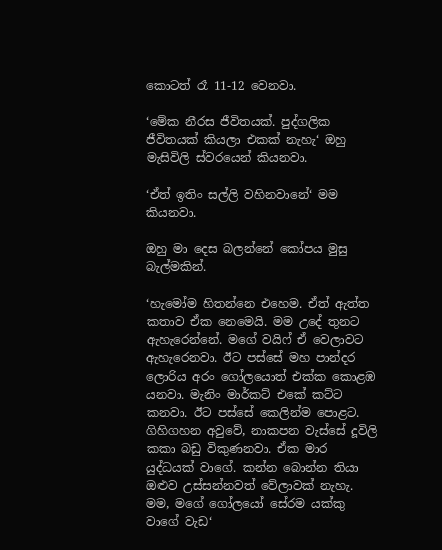කොටත් රෑ 11-12 වෙනවා.

‘මේක නීරස ජීවිතයක්. පුද්ගලික ජීවිතයක් කියලා එකක් නැහැ‘ ඔහු මැසිවිලි ස්වරයෙන් කියනවා.

‘ඒත් ඉතිං සල්ලි වහිනවානේ‘ මම කියනවා.

ඔහු මා දෙස බලන්නේ කෝපය මුසු බැල්මකින්.

‘හැමෝම හිතන්නෙ එහෙම. ඒත් ඇත්ත කතාව ඒක නෙමෙයි. මම උදේ තුනට ඇහැරෙන්නේ. මගේ වයිෆ් ඒ වෙලාවට ඇහැරෙනවා. ඊට පස්සේ මහ පාන්දර ලොරිය අරං ගෝලයොත් එක්ක කොළඹ යනවා. මැනිං මාර්කට් එකේ කට්ට කනවා. ඊට පස්සේ කෙලින්ම පොළට. ගිහිගහන අවුවේ, නාකපන වැස්සේ දූවිලි කකා බඩු විකුණනවා. ඒක මාර යුද්ධයක් වාගේ. කන්න බොන්න තියා ඔළුව උස්සන්නවත් වේලාවක් නැහැ. මම, මගේ ගෝලයෝ සේරම යක්කු වාගේ වැඩ‘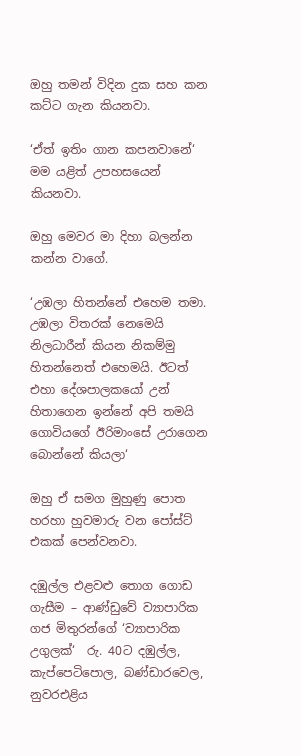ඔහු තමන් විදින දුක සහ කන කට්ට ගැන කියනවා.

‘ඒත් ඉතිං ගාන කපනවානේ‘ මම යළිත් උපහසයෙන් කියනවා.

ඔහු මෙවර මා දිහා බලන්න කන්න වාගේ.

‘උඹලා හිතන්නේ එහෙම තමා. උඹලා විතරක් නෙමෙයි නිලධාරීන් කියන නිකම්මු හිතන්නෙත් එහෙමයි. ඊටත් එහා දේශපාලකයෝ උන් හිතාගෙන ඉන්නේ අපි තමයි ගොවියගේ ඊරිමාංසේ උරාගෙන බොන්නේ කියලා‘

ඔහු ඒ සමග මුහුණු පොත හරහා හුවමාරු වන පෝස්ට් එකක් පෙන්වනවා.

දඹුල්ල එළවළු තොග ගොඩ ගැසීම – ආණ්ඩුවේ ව්‍යාපාරික ගජ මිතුරන්ගේ ‘ව්‍යාපාරික උගුලක්‘  රු. 40ට දඹුල්ල, කැප්පෙටිපොල, බණ්ඩාරවෙල, නුවරඑළිය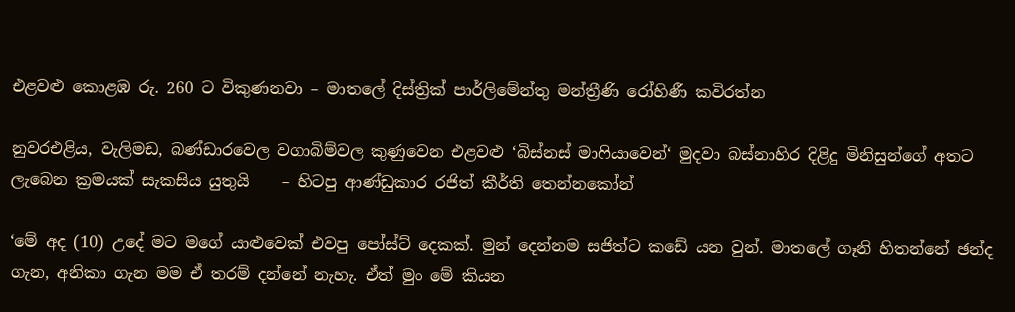එළවළු කොළඹ රු. 260 ට විකුණනවා – මාතලේ දිස්ත්‍රික් පාර්ලිමේන්තු මන්ත්‍රීණි රෝහිණී කවිරත්න

නුවරඑළිය, වැලිමඩ, බණ්ඩාරවෙල වගාබිම්වල කුණුවෙන එළවළු ‘බිස්නස් මාෆියාවෙන්‘ මුදවා බස්නාහිර දිළිදු මිනිසුන්ගේ අතට ලැබෙන ක්‍රමයක් සැකසිය යුතුයි    – හිටපු ආණ්ඩුකාර රජිත් කීර්ති තෙන්නකෝන්

‘මේ අද (10) උදේ මට මගේ යාළුවෙක් එවපු පෝස්ට් දෙකක්. මුන් දෙන්නම සජිත්ට කඩේ යන වුන්. මාතලේ ගෑනි හිතන්නේ ඡන්ද ගැන, අනිකා ගැන මම ඒ තරම් දන්නේ නැහැ. ඒත් මුං මේ කියන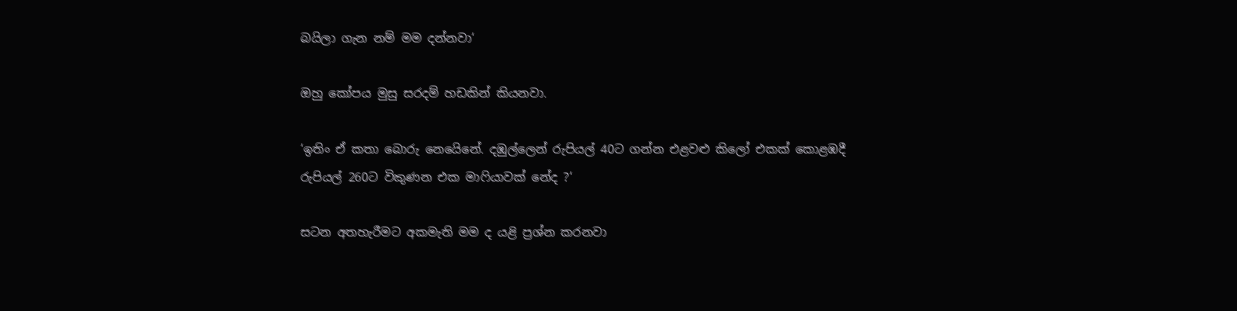බයිලා ගැන නම් මම දන්නවා‘

ඔහු කෝපය මුසු සරදම් හඩකින් කියනවා.

‘ඉතිං ඒ කතා බොරු නෙයෙිනේ. දඹුල්ලෙන් රුපියල් 40ට ගන්න එළවළු කිලෝ එකක් කොළඹදී රුපියල් 260ට විකුණන එක මාෆියාවක් නේද ?‘

සටන අතහැරීමට අකමැති මම ද යළි ප්‍රශ්න කරනවා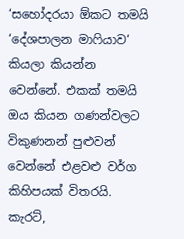‘සහෝදරයා ඕකට තමයි ‘දේශපාලන මාෆියාව‘ කියලා කියන්න වෙන්නේ. එකක් තමයි ඔය කියන ගණන්වලට විකුණනන් පුළුවන් වෙන්නේ එළවළු වර්ග කිහිපයක් විතරයි. කැරට්,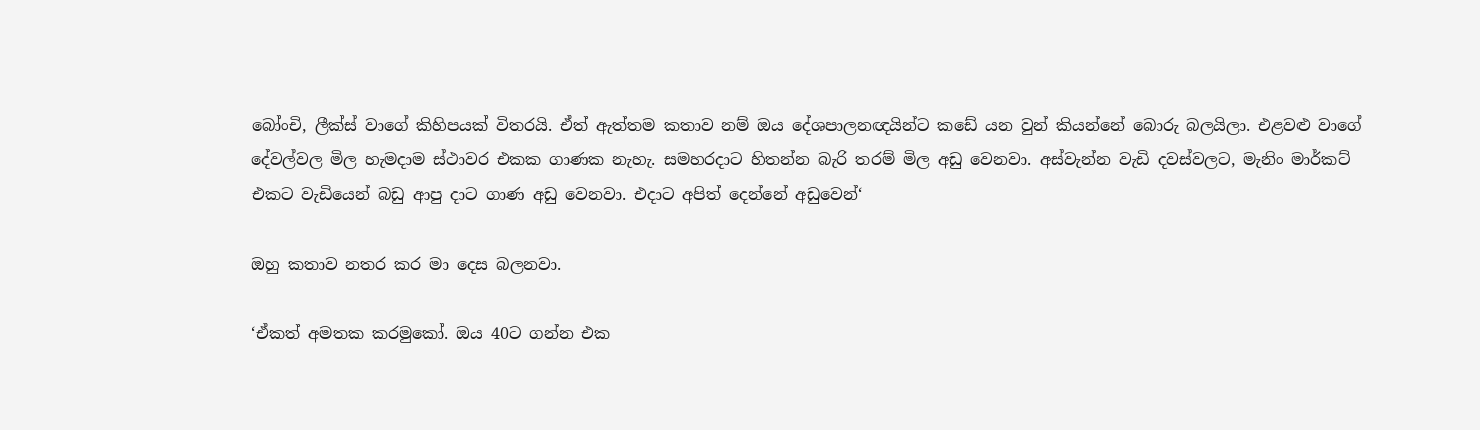බෝංචි, ලීක්ස් වාගේ කිහිපයක් විතරයි. ඒත් ඇත්තම කතාව නම් ඔය දේශපාලනඥයින්ට කඩේ යන වුන් කියන්නේ බොරු බලයිලා. එළවළු වාගේ දේවල්වල මිල හැමදාම ස්ථාවර එකක ගාණක නැහැ. සමහරදාට හිතන්න බැරි තරම් මිල අඩු වෙනවා. අස්වැන්න වැඩි දවස්වලට, මැනිං මාර්කට් එකට වැඩියෙන් බඩු ආපු දාට ගාණ අඩු වෙනවා. එදාට අපිත් දෙන්නේ අඩුවෙන්‘

ඔහු කතාව නතර කර මා දෙස බලනවා.

‘ඒකත් අමතක කරමුකෝ. ඔය 40ට ගන්න එක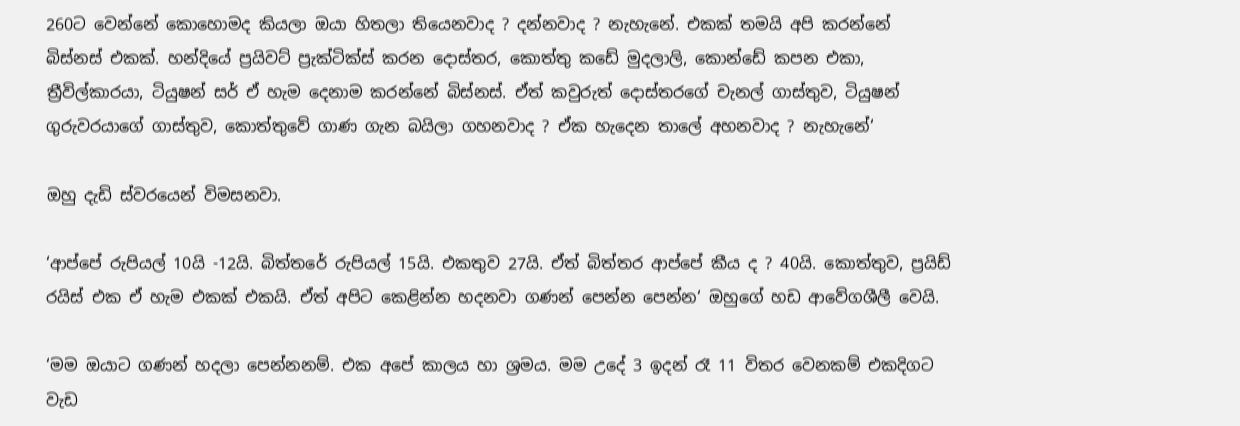260ට වෙන්නේ කොහොමද කියලා ඔයා හිතලා තියෙනවාද ? දන්නවාද ? නැහැනේ. එකක් තමයි අපි කරන්නේ බිස්නස් එකක්. හන්දියේ ප්‍රයිවට් ප්‍රැක්ටික්ස් කරන දොස්තර, කොත්තු කඩේ මුදලාලි, කොන්ඩේ කපන එකා, ත්‍රීවිල්කාරයා, ටියුෂන් සර් ඒ හැම දෙනාම කරන්නේ බිස්නස්. ඒත් කවුරුත් දොස්තරගේ චැනල් ගාස්තුව, ටියුෂන් ගුරුවරයාගේ ගාස්තුව, කොත්තුවේ ගාණ ගැන බයිලා ගහනවාද ? ඒක හැදෙන තාලේ අහනවාද ? නැහැනේ‘

ඔහු දැඩි ස්වරයෙන් විමසනවා.

‘ආප්පේ රුපියල් 10යි -12යි. බිත්තරේ රුපියල් 15යි. එකතුව 27යි. ඒත් බිත්තර ආප්පේ කීය ද ? 40යි. කොත්තුව, ප්‍රයිඩ් රයිස් එක ඒ හැම එකක් එකයි. ඒත් අපිට කෙළින්න හදනවා ගණන් පෙන්න පෙන්න‘ ඔහුගේ හඩ ආවේගශීලී වෙයි.

‘මම ඔයාට ගණන් හදලා පෙන්නනම්. එක අපේ කාලය හා ශ්‍රමය. මම උදේ 3 ඉදන් රෑ 11 විතර වෙනකම් එකදිගට වැඩ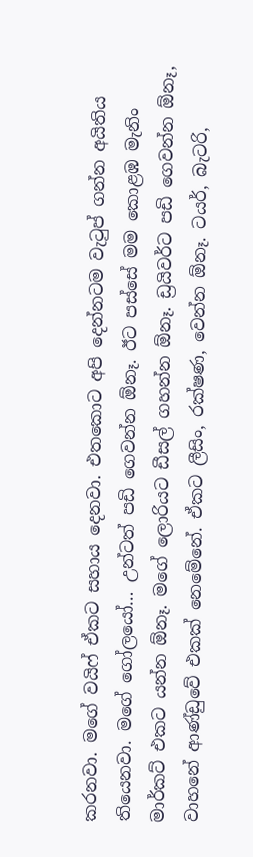කරනවා. මගේ වයිෆ් ඒකට සහාය දෙනවා. එතකොට අපි දෙන්නටම වැටුප් ගන්න අයිතිය තියෙනවා. මගේ ගෝලයෝ… උන්ටත් පඩි ගෙවන්න ඕනෑ. ඊට පස්සේ මම කොළඹ මැනිං මාර්කට් එකට යන්න ඕනෑ. මගේ ලොරියට ඩීසල් ගහන්න ඕනෑ. ඩ්‍රයිවර්ට පඩි ගෙවන්න ඕනෑ, වාහනේ ආණ්ඩුවේ එකක් නෙමේනේ. ඒකට ලීසිං, රක්ෂණ, වෙන්න ඕනෑ. ටයර්, බැටරි,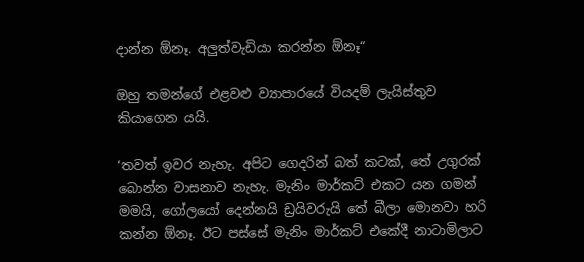දාන්න ඕනෑ. අලුත්වැඩියා කරන්න ඕනෑ“

ඔහු තමන්ගේ එළවළු ව්‍යාපාරයේ වියදම් ලැයිස්තුව කියාගෙන යයි.

‘තවත් ඉවර නැහැ. අපිට ගෙදරින් බත් කටක්, තේ උගුරක් බොන්න වාසනාව නැහැ. මැනිං මාර්කට් එකට යන ගමන් මමයි, ගෝලයෝ දෙන්නයි ඩ්‍රයිවරුයි තේ බීලා මොනවා හරි කන්න ඕනෑ. ඊට පස්සේ මැනිං මාර්කට් එකේදී නාටාමිලාට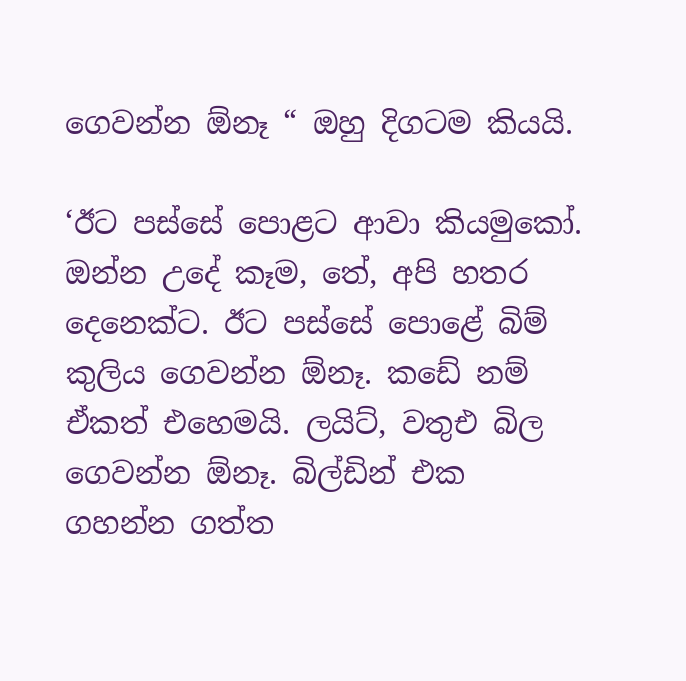ගෙවන්න ඕනෑ “ ඔහු දිගටම කියයි.

‘ඊට පස්සේ පොළට ආවා කියමුකෝ. ඔන්න උදේ කෑම, තේ, අපි හතර දෙනෙක්ට. ඊට පස්සේ පොළේ බිම් කුලිය ගෙවන්න ඕනෑ. කඩේ නම් ඒකත් එහෙමයි. ලයිට්, වතුඑ බිල ගෙවන්න ඕනෑ. බිල්ඩින් එක ගහන්න ගත්ත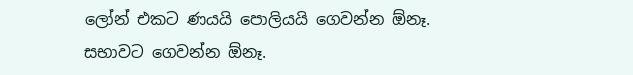ලෝන් එකට ණයයි පොලියයි ගෙවන්න ඕනෑ. සභාවට ගෙවන්න ඕනෑ.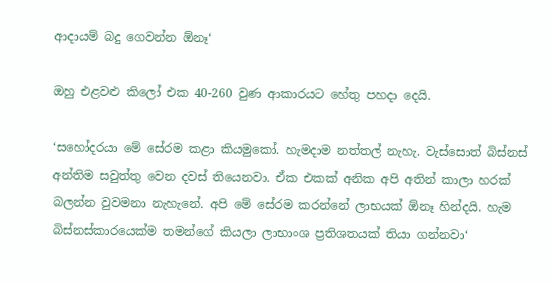ආදායම් බදු ගෙවන්න ඕනෑ‘

ඔහු එළවළු කිලෝ එක 40-260 වුණ ආකාරයට හේතු පහදා දෙයි.

‘සහෝදරයා මේ සේරම කළා කියමුකෝ. හැමදාම නත්තල් නැහැ. වැස්සොත් බිස්නස් අන්තිම සවුත්තු වෙන දවස් තියෙනවා. ඒක එකක් අනික අපි අතින් කාලා හරක් බලන්න වුවමනා නැහැනේ. අපි මේ සේරම කරන්නේ ලාභයක් ඕනෑ හින්දයි. හැම බිස්නස්කාරයෙක්ම තමන්ගේ කියලා ලාභාංශ ප්‍රතිශතයක් තියා ගන්නවා‘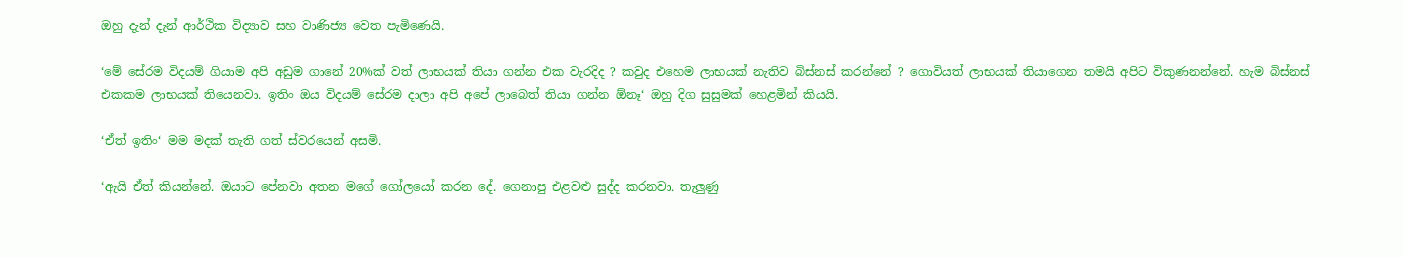ඔහු දැන් දැන් ආර්ථික විද්‍යාව සහ වාණිජ්‍ය වෙත පැමිණෙයි.

‘මේ සේරම විදයම් ගියාම අපි අඩුම ගානේ 20%ක් වත් ලාභයක් තියා ගන්න එක වැරදිද ? කවුද එහෙම ලාභයක් නැතිව බිස්නස් කරන්නේ ? ගොවියත් ලාභයක් තියාගෙන තමයි අපිට විකුණනන්නේ. හැම බිස්නස් එකකම ලාභයක් තියෙනවා. ඉතිං ඔය විදයම් සේරම දාලා අපි අපේ ලාබෙත් තියා ගන්න ඕනෑ‘ ඔහු දිග සුසුමක් හෙළමින් කියයි.

‘ඒත් ඉතිං‘ මම මදක් තැති ගත් ස්වරයෙන් අසමි.

‘ඇයි ඒත් කියන්නේ. ඔයාට පේනවා අතන මගේ ගෝලයෝ කරන දේ. ගෙනාපු එළවළු සුද්ද කරනවා. තැලුණු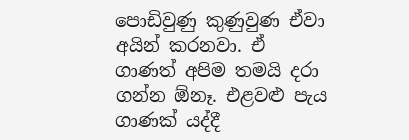පොඩිවුණු කුණුවුණ ඒවා අයින් කරනවා. ඒ ගාණත් අපිම තමයි දරා ගන්න ඕනෑ. එළවළු පැය ගාණක් යද්දී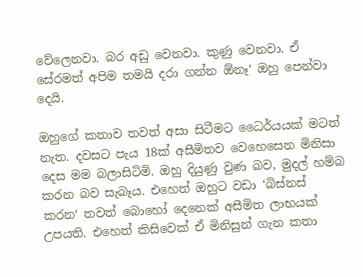වේලෙනවා. බර අඩු වෙනවා. කුණු වෙනවා. ඒ සේරමත් අපිම තමයි දරා ගන්න ඕනෑ‘ ඔහු පෙන්වා දෙයි.

ඔහුගේ කතාව තවත් අසා සිටීමට ධෛර්යයක් මටත් නැත. දවසට පැය 18ක් අසීමිතව වෙහෙසෙන මිනිසා දෙස මම බලාසිටිමි. ඔහු දියුණු වුණ බව, මුදල් හම්බ කරන බව සැබෑය. එහෙත් ඔහුට වඩා ‘බිස්නස් කරන‘ තවත් බොහෝ දෙනෙක් අසීමිත ලාභයක් උපයති. එහෙත් කිසිවෙක් ඒ මිනිසුන් ගැන කතා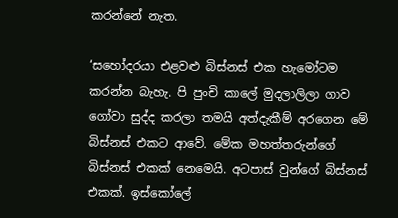කරන්නේ නැත.

‘සහෝදරයා එළවළු බිස්නස් එක හැමෝටම කරන්න බැහැ. පි පුංචි කාලේ මුදලාලිලා ගාව ගෝවා සුද්ද කරලා තමයි අත්දැකීම් අරගෙන මේ බිස්නස් එකට ආවේ. මේක මහත්තරුන්ගේ බිස්නස් එකක් නෙමෙයි. අටපාස් වුන්ගේ බිස්නස් එකක්. ඉස්කෝලේ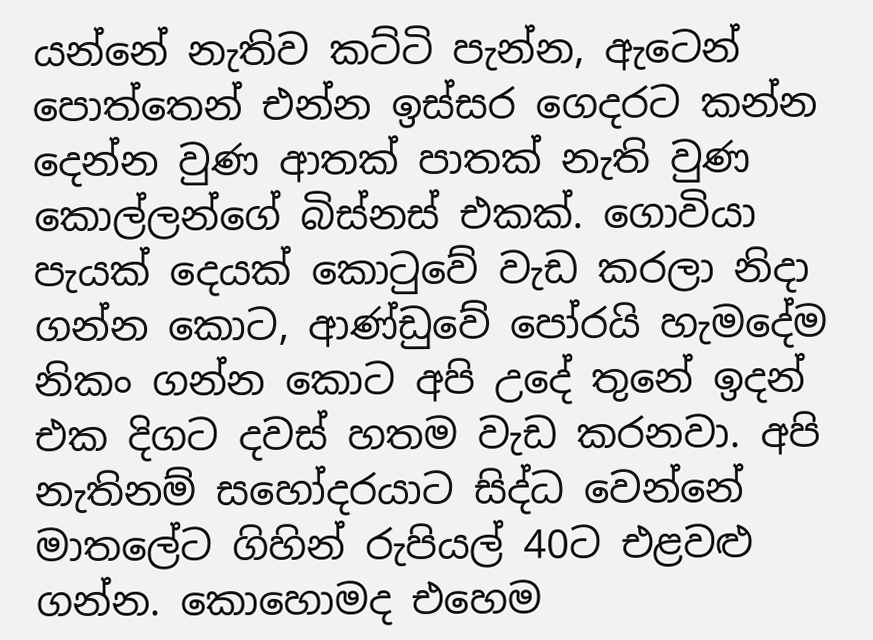යන්නේ නැතිව කට්ටි පැන්න, ඇටෙන් පොත්තෙන් එන්න ඉස්සර ගෙදරට කන්න දෙන්න වුණ ආතක් පාතක් නැති වුණ කොල්ලන්ගේ බිස්නස් එකක්. ගොවියා පැයක් දෙයක් කොටුවේ වැඩ කරලා නිදා ගන්න කොට, ආණ්ඩුවේ පෝරයි හැමදේම නිකං ගන්න කොට අපි උදේ තුනේ ඉදන් එක දිගට දවස් හතම වැඩ කරනවා. අපි නැතිනම් සහෝදරයාට සිද්ධ වෙන්නේ මාතලේට ගිහින් රුපියල් 40ට එළවළු ගන්න. කොහොමද එහෙම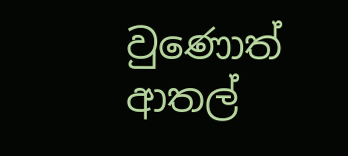වුණොත් ආතල්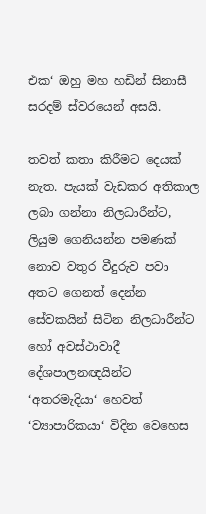එක‘ ඔහු මහ හඩින් සිනාසී සරදම් ස්වරයෙන් අසයි.

තවත් කතා කිරීමට දෙයක් නැත. පැයක් වැඩකර අතිකාල ලබා ගන්නා නිලධාරීන්ට, ලියුම ගෙනියන්න පමණක් නොව වතුර වීදුරුව පවා අතට ගෙනත් දෙන්න සේවකයින් සිටින නිලධාරීන්ට හෝ අවස්ථාවාදී දේශපාලනඥයින්ට ‘අතරමැදියා‘ හෙවත් ‘ව්‍යාපාරිකයා‘ විදින වෙහෙස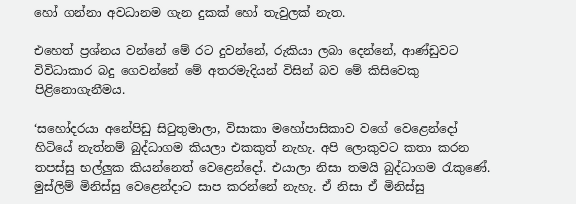හෝ ගන්නා අවධානම ගැන දුකක් හෝ තැවුලක් නැත.

එහෙත් ප්‍රශ්නය වන්නේ මේ රට දුවන්නේ, රුකියා ලබා දෙන්නේ, ආණ්ඩුවට විවිධාකාර බදු ගෙවන්නේ මේ අතරමැදියන් විසින් බව මේ කිසිවෙකු පිළිනොගැනීමය.

‘සහෝදරයා අනේපිඩු සිටුතුමාලා, විසාකා මහෝපාසිකාව වගේ වෙළෙන්දෝ හිටියේ නැත්නම් බුද්ධාගම කියලා එකකුත් නැහැ. අපි ලොකුවට කතා කරන තපස්සු භල්ලුක කියන්නෙත් වෙළෙන්දෝ. එයාලා නිසා තමයි බුද්ධාගම රැකුණේ. මුස්ලිම් මිනිස්සු වෙළෙන්දාට සාප කරන්නේ නැහැ. ඒ නිසා ඒ මිනිස්සු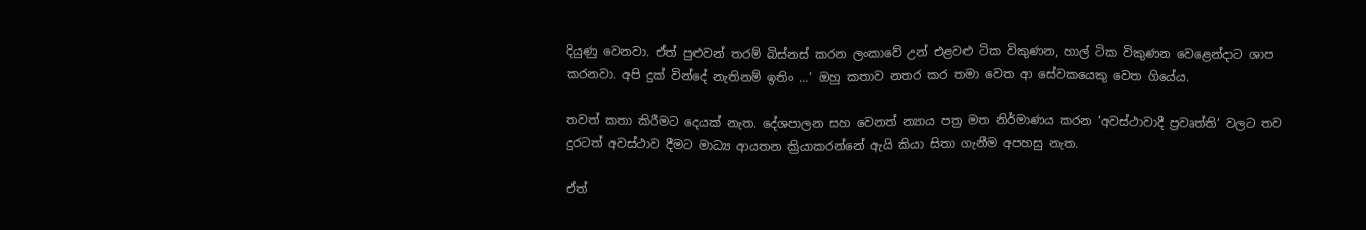දියුණු වෙනවා. ඒත් පුළුවන් තරම් බිස්නස් කරන ලංකාවේ උන් එළවළු ටික විකුණන, හාල් ටික විකුණන වෙළෙන්දාට ශාප කරනවා. අපි දුක් වින්දේ නැතිනම් ඉතිං …‘ ඔහු කතාව නතර කර තමා වෙත ආ සේවකයෙකු වෙත ගියේය.

තවත් කතා කිරීමට දෙයක් නැත. දේශපාලන සහ වෙනත් න්‍යාය පත්‍ර මත නිර්මාණය කරන ‘අවස්ථාවාදී ප්‍රවෘත්ති‘ වලට තව දුරටත් අවස්ථාව දීමට මාධ්‍ය ආයතන ක්‍රියාකරන්නේ ඇයි කියා සිතා ගැනීම අපහසු නැත.

ඒත්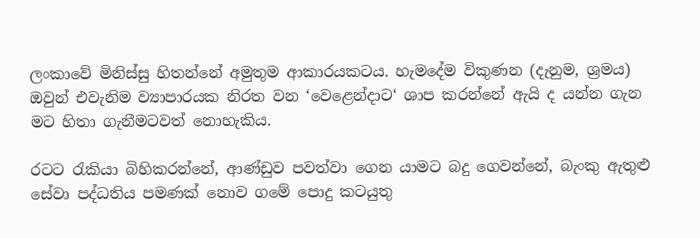ලංකාවේ මිනිස්සු හිතන්නේ අමුතුම ආකාරයකටය. හැමදේම විකුණන (දැනුම, ශ්‍රමය) ඔවුන් එවැනිම ව්‍යාපාරයක නිරත වන ‘වෙළෙන්දාට‘ ශාප කරන්නේ ඇයි ද යන්න ගැන මට හිතා ගැනීමටවත් නොහැකිය.

රටට රැකියා බිහිකරන්නේ, ආණ්ඩුව පවත්වා ගෙන යාමට බදු ගෙවන්නේ, බැංකු ඇතුළු සේවා පද්ධතිය පමණක් නොව ගමේ පොදු කටයුතු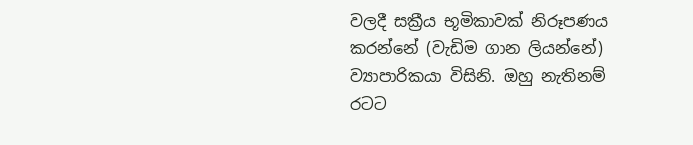වලදී සක්‍රීය භූමිකාවක් නිරූපණය කරන්නේ (වැඩිම ගාන ලියන්නේ) ව්‍යාපාරිකයා විසිනි. ඔහු නැතිනම් රටට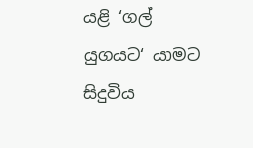යළි ‘ගල් යුගයට‘ යාමට සිදුවිය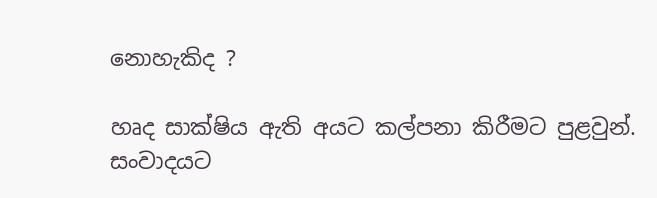නොහැකිද ?

හෘද සාක්ෂිය ඇති අයට කල්පනා කිරීමට පුළවුන්. සංවාදයට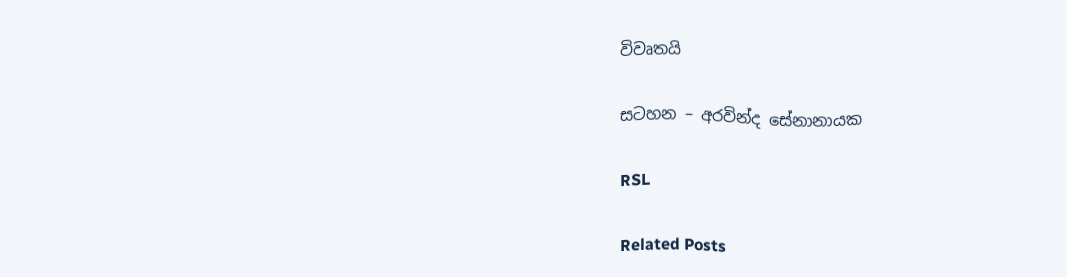විවෘතයි

සටහන – අරවින්ද සේනානායක

RSL

Related Posts